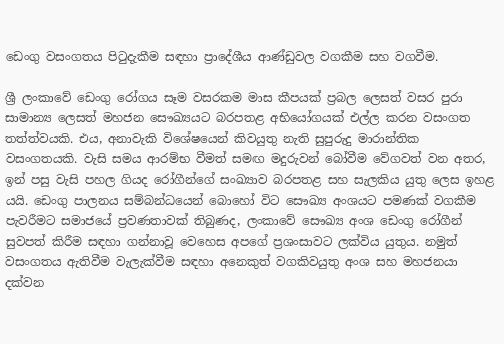ඩෙංගු වසංගතය පිටුදැකීම සඳහා ප්‍රාදේශීය ආණ්ඩුවල වගකීම සහ වගවීම.

ශ්‍රී ලංකාවේ ඩෙංගු රෝගය සෑම වසරකම මාස කීපයක් ප්‍රබල ලෙසත් වසර පුරා සාමාන්‍ය ලෙසත් මහජන සෞඛ්‍යයට බරපතළ අභියෝගයක් එල්ල කරන වසංගත තත්ත්වයකි. එය, අනාවැකි විශේෂයෙන් කිවයුතු නැති සුපුරුදු මාරාන්තික වසංගතයකි. වැසි සමය ආරම්භ වීමත් සමඟ මදුරුවන් බෝවීම වේගවත් වන අතර, ඉන් පසු වැසි පහල ගියද රෝගීන්ගේ සංඛ්‍යාව බරපතළ සහ සැලකිය යුතු ලෙස ඉහළ යයි. ඩෙංගු පාලනය සම්බන්ධයෙන් බොහෝ විට සෞඛ්‍ය අංශයට පමණක් වගකීම පැවරීමට සමාජයේ ප්‍රවණතාවක් තිබුණද, ලංකාවේ සෞඛ්‍ය අංශ ඩෙංගු රෝගීන් සුවපත් කිරීම සඳහා ගන්නාවූ වෙහෙස අපගේ ප්‍රශංසාවට ලක්විය යුතුය. නමුත් වසංගතය ඇතිවීම වැලැක්වීම සඳහා අනෙකුත් වගකිවයුතු අංශ සහ මහජනයා දක්වන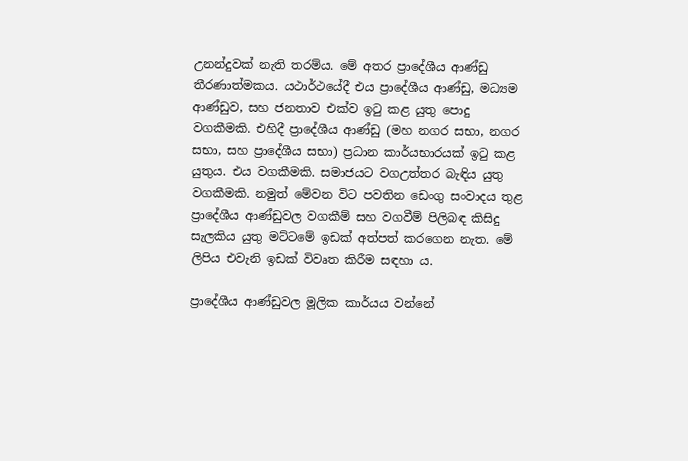උනන්දුවක් නැති තරම්ය. මේ අතර ප්‍රාදේශීය ආණ්ඩු තීරණාත්මකය. යථාර්ථයේදී එය ප්‍රාදේශීය ආණ්ඩු, මධ්‍යම ආණ්ඩුව, සහ ජනතාව එක්ව ඉටු කළ යුතු පොදු වගකීමකි. එහිදී ප්‍රාදේශීය ආණ්ඩු (මහ නගර සභා, නගර සභා, සහ ප්‍රාදේශීය සභා) ප්‍රධාන කාර්යභාරයක් ඉටු කළ යුතුය. එය වගකීමකි. සමාජයට වගඋත්තර බැඳිය යුතු වගකීමකි. නමුත් මේවන විට පවතින ඩෙංගු සංවාදය තුළ ප්‍රාදේශීය ආණ්ඩුවල වගකීම් සහ වගවීම් පිලිබඳ කිසිදු සැලකිය යුතු මට්ටමේ ඉඩක් අත්පත් කරගෙන නැත. මේ ලිපිය එවැනි ඉඩක් විවෘත කිරීම සඳහා ය.

ප්‍රාදේශීය ආණ්ඩුවල මූලික කාර්යය වන්නේ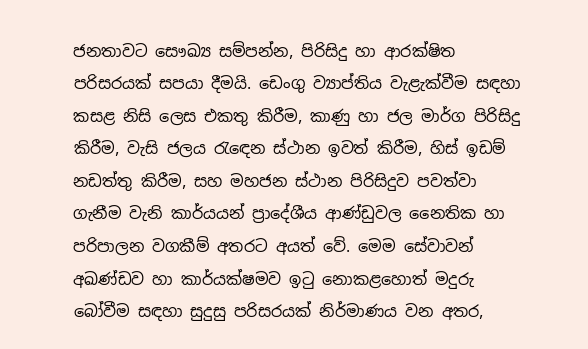ජනතාවට සෞඛ්‍ය සම්පන්න, පිරිසිදු හා ආරක්ෂිත පරිසරයක් සපයා දීමයි. ඩෙංගු ව්‍යාප්තිය වැළැක්වීම සඳහා කසළ නිසි ලෙස එකතු කිරීම, කාණු හා ජල මාර්ග පිරිසිදු කිරීම, වැසි ජලය රැඳෙන ස්ථාන ඉවත් කිරීම, හිස් ඉඩම් නඩත්තු කිරීම, සහ මහජන ස්ථාන පිරිසිදුව පවත්වා ගැනීම වැනි කාර්යයන් ප්‍රාදේශීය ආණ්ඩුවල නෛතික හා පරිපාලන වගකීම් අතරට අයත් වේ. මෙම සේවාවන් අඛණ්ඩව හා කාර්යක්ෂමව ඉටු නොකළහොත් මදුරු බෝවීම සඳහා සුදුසු පරිසරයක් නිර්මාණය වන අතර,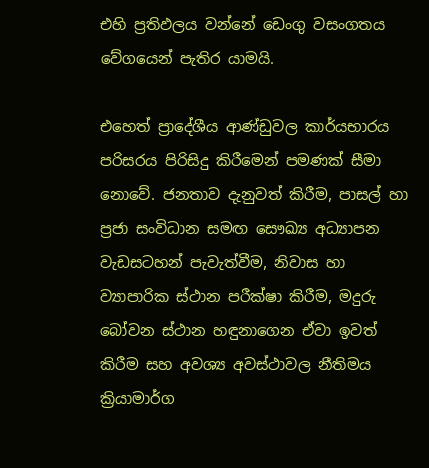එහි ප්‍රතිඵලය වන්නේ ඩෙංගු වසංගතය වේගයෙන් පැතිර යාමයි.

එහෙත් ප්‍රාදේශීය ආණ්ඩුවල කාර්යභාරය පරිසරය පිරිසිදු කිරීමෙන් පමණක් සීමා නොවේ. ජනතාව දැනුවත් කිරීම, පාසල් හා ප්‍රජා සංවිධාන සමඟ සෞඛ්‍ය අධ්‍යාපන වැඩසටහන් පැවැත්වීම, නිවාස හා ව්‍යාපාරික ස්ථාන පරීක්ෂා කිරීම, මදුරු බෝවන ස්ථාන හඳුනාගෙන ඒවා ඉවත් කිරීම සහ අවශ්‍ය අවස්ථාවල නීතිමය ක්‍රියාමාර්ග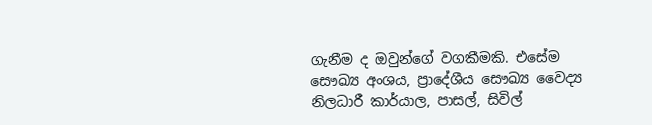ගැනීම ද ඔවුන්ගේ වගකීමකි. එසේම සෞඛ්‍ය අංශය, ප්‍රාදේශීය සෞඛ්‍ය වෛද්‍ය නිලධාරී කාර්යාල, පාසල්, සිවිල්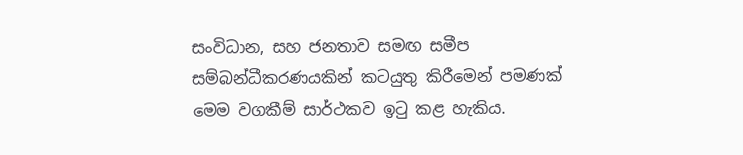සංවිධාන, සහ ජනතාව සමඟ සමීප සම්බන්ධීකරණයකින් කටයුතු කිරීමෙන් පමණක් මෙම වගකීම් සාර්ථකව ඉටු කළ හැකිය.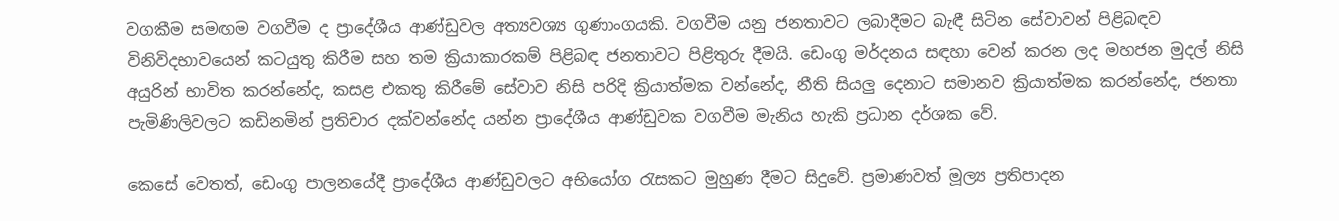වගකීම සමඟම වගවීම ද ප්‍රාදේශීය ආණ්ඩුවල අත්‍යවශ්‍ය ගුණාංගයකි. වගවීම යනු ජනතාවට ලබාදීමට බැඳී සිටින සේවාවන් පිළිබඳව විනිවිදභාවයෙන් කටයුතු කිරීම සහ තම ක්‍රියාකාරකම් පිළිබඳ ජනතාවට පිළිතුරු දීමයි. ඩෙංගු මර්දනය සඳහා වෙන් කරන ලද මහජන මුදල් නිසි අයුරින් භාවිත කරන්නේද, කසළ එකතු කිරීමේ සේවාව නිසි පරිදි ක්‍රියාත්මක වන්නේද, නීති සියලු දෙනාට සමානව ක්‍රියාත්මක කරන්නේද, ජනතා පැමිණිලිවලට කඩිනමින් ප්‍රතිචාර දක්වන්නේද යන්න ප්‍රාදේශීය ආණ්ඩුවක වගවීම මැනිය හැකි ප්‍රධාන දර්ශක වේ.

කෙසේ වෙතත්, ඩෙංගු පාලනයේදී ප්‍රාදේශීය ආණ්ඩුවලට අභියෝග රැසකට මුහුණ දීමට සිදුවේ. ප්‍රමාණවත් මූල්‍ය ප්‍රතිපාදන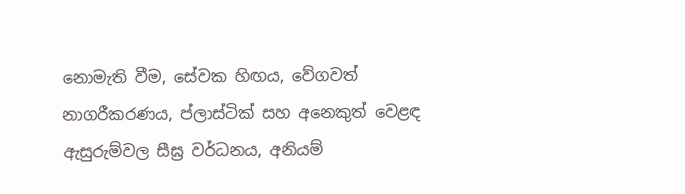නොමැති වීම, සේවක හිඟය, වේගවත් නාගරීකරණය, ප්ලාස්ටික් සහ අනෙකුත් වෙළඳ ඇසුරුම්වල සීඝ්‍ර වර්ධනය, අනියම්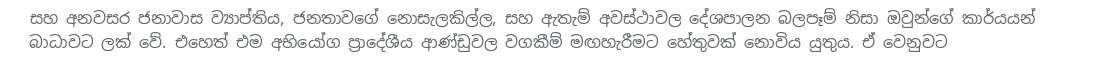සහ අනවසර ජනාවාස ව්‍යාප්තිය, ජනතාවගේ නොසැලකිල්ල, සහ ඇතැම් අවස්ථාවල දේශපාලන බලපෑම් නිසා ඔවුන්ගේ කාර්යයන් බාධාවට ලක් වේ. එහෙත් එම අභියෝග ප්‍රාදේශීය ආණ්ඩුවල වගකීම් මඟහැරීමට හේතුවක් නොවිය යුතුය. ඒ වෙනුවට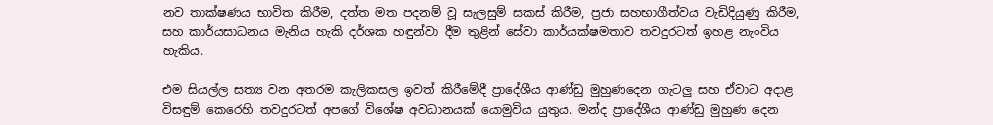නව තාක්ෂණය භාවිත කිරීම, දත්ත මත පදනම් වූ සැලසුම් සකස් කිරීම, ප්‍රජා සහභාගීත්වය වැඩිදියුණු කිරීම, සහ කාර්යසාධනය මැනිය හැකි දර්ශක හඳුන්වා දීම තුළින් සේවා කාර්යක්ෂමතාව තවදුරටත් ඉහළ නැංවිය හැකිය.

එම සියල්ල සත්‍ය වන අතරම කැලිකසල ඉවත් කිරීමේදී ප්‍රාදේශීය ආණ්ඩු මුහුණදෙන ගැටලු සහ ඒවාට අදාළ විසඳුම් කෙරෙහි තවදුරටත් අපගේ විශේෂ අවධානයක් යොමුවිය යුතුය. මන්ද ප්‍රාදේශීය ආණ්ඩු මුහුණ දෙන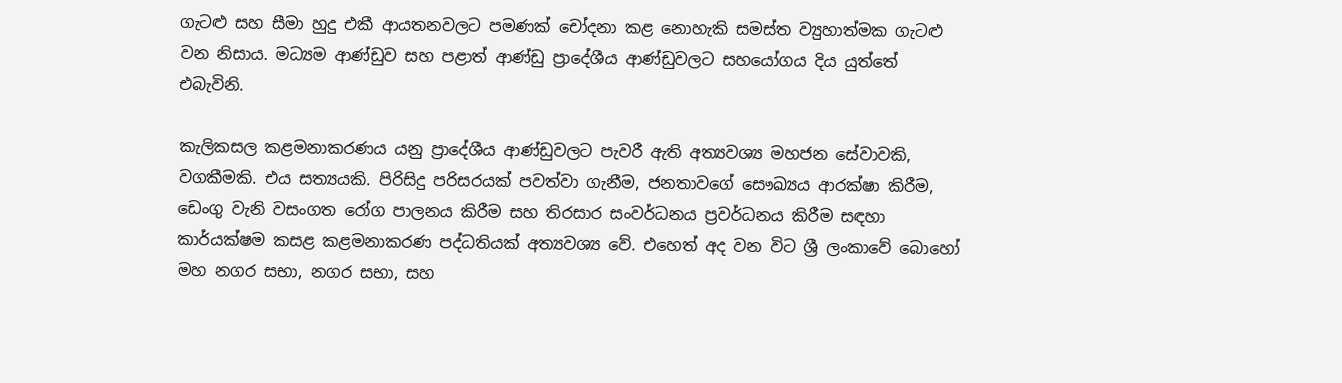ගැටළු සහ සීමා හුදු එකී ආයතනවලට පමණක් චෝදනා කළ නොහැකි සමස්ත ව්‍යුහාත්මක ගැටළු වන නිසාය. මධ්‍යම ආණ්ඩුව සහ පළාත් ආණ්ඩු ප්‍රාදේශීය ආණ්ඩුවලට සහයෝගය දිය යුත්තේ එබැවිනි.

කැලිකසල කළමනාකරණය යනු ප්‍රාදේශීය ආණ්ඩුවලට පැවරී ඇති අත්‍යවශ්‍ය මහජන සේවාවකි, වගකීමකි. එය සත්‍යයකි. පිරිසිදු පරිසරයක් පවත්වා ගැනීම, ජනතාවගේ සෞඛ්‍යය ආරක්ෂා කිරීම, ඩෙංගු වැනි වසංගත රෝග පාලනය කිරීම සහ තිරසාර සංවර්ධනය ප්‍රවර්ධනය කිරීම සඳහා කාර්යක්ෂම කසළ කළමනාකරණ පද්ධතියක් අත්‍යවශ්‍ය වේ. එහෙත් අද වන විට ශ්‍රී ලංකාවේ බොහෝ මහ නගර සභා, නගර සභා, සහ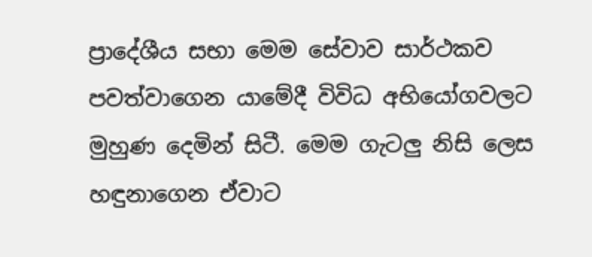ප්‍රාදේශීය සභා මෙම සේවාව සාර්ථකව පවත්වාගෙන යාමේදී විවිධ අභියෝගවලට මුහුණ දෙමින් සිටී. මෙම ගැටලු නිසි ලෙස හඳුනාගෙන ඒවාට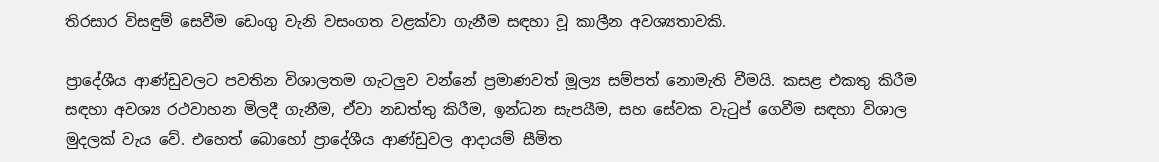තිරසාර විසඳුම් සෙවීම ඩෙංගු වැනි වසංගත වළක්වා ගැනීම සඳහා වූ කාලීන අවශ්‍යතාවකි.

ප්‍රාදේශීය ආණ්ඩුවලට පවතින විශාලතම ගැටලුව වන්නේ ප්‍රමාණවත් මූල්‍ය සම්පත් නොමැති වීමයි. කසළ එකතු කිරීම සඳහා අවශ්‍ය රථවාහන මිලදී ගැනීම, ඒවා නඩත්තු කිරීම, ඉන්ධන සැපයීම, සහ සේවක වැටුප් ගෙවීම සඳහා විශාල මුදලක් වැය වේ. එහෙත් බොහෝ ප්‍රාදේශීය ආණ්ඩුවල ආදායම් සීමිත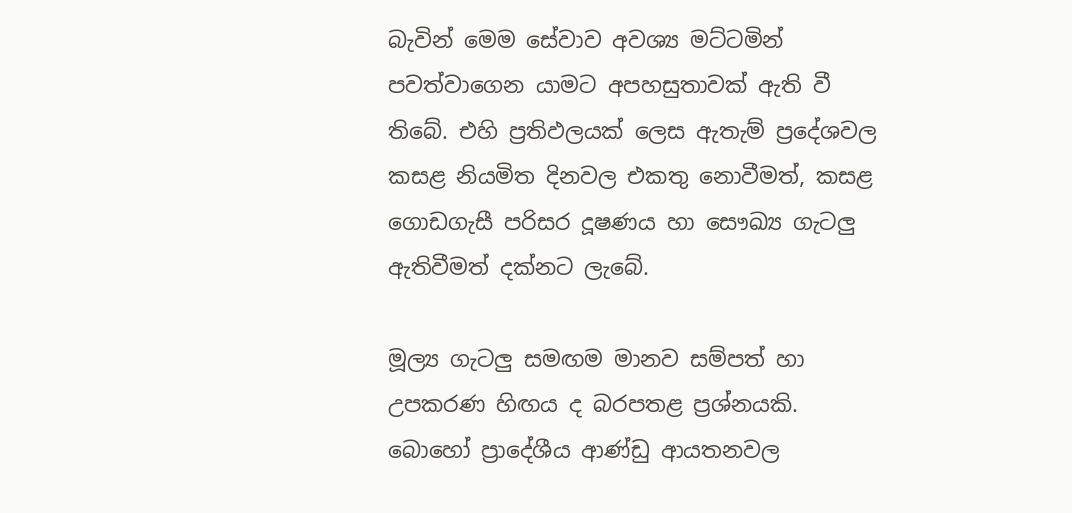බැවින් මෙම සේවාව අවශ්‍ය මට්ටමින් පවත්වාගෙන යාමට අපහසුතාවක් ඇති වී තිබේ. එහි ප්‍රතිඵලයක් ලෙස ඇතැම් ප්‍රදේශවල කසළ නියමිත දිනවල එකතු නොවීමත්, කසළ ගොඩගැසී පරිසර දූෂණය හා සෞඛ්‍ය ගැටලු ඇතිවීමත් දක්නට ලැබේ.

මූල්‍ය ගැටලු සමඟම මානව සම්පත් හා උපකරණ හිඟය ද බරපතළ ප්‍රශ්නයකි. බොහෝ ප්‍රාදේශීය ආණ්ඩු ආයතනවල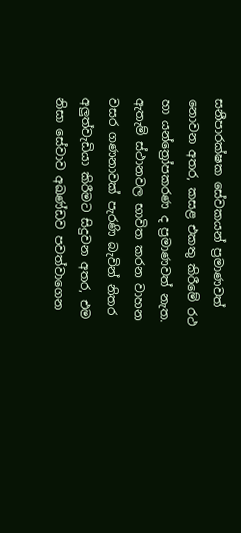සනීපාරක්ෂක සේවකයන් ප්‍රමාණවත් නොවන අතර, කසළ එකතු කිරීමේ රථ හා යන්ත්‍රෝපකරණ ද ප්‍රමාණවත් නැත. ඇතැම් ස්ථානවල භාවිත කරන වාහන වසර ගණනාවක් පැරණි බැවින් නිතර අලුත්වැඩියා කිරීමට සිදුවන අතර, එම නිසා සේවාව අඛණ්ඩව පවත්වාගෙන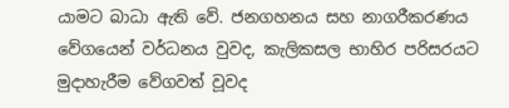යාමට බාධා ඇති වේ. ජනගහනය සහ නාගරීකරණය වේගයෙන් වර්ධනය වුවද, කැලිකසල භාහිර පරිසරයට මුදාහැරීම වේගවත් වූවද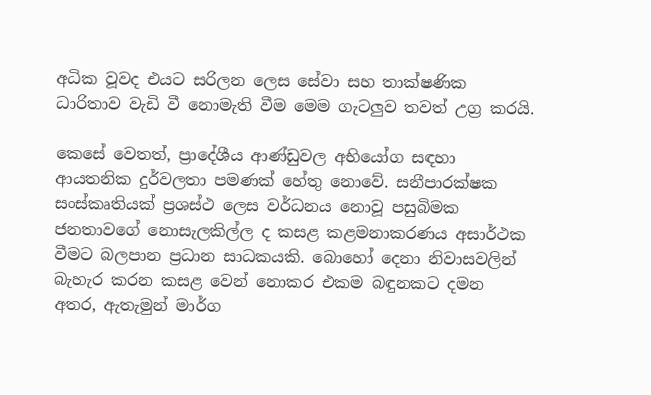අධික වූවද එයට සරිලන ලෙස සේවා සහ තාක්ෂණික ධාරිතාව වැඩි වී නොමැති වීම මෙම ගැටලුව තවත් උග්‍ර කරයි.

කෙසේ වෙතත්, ප්‍රාදේශීය ආණ්ඩුවල අභියෝග සඳහා ආයතනික දුර්වලතා පමණක් හේතු නොවේ. සනීපාරක්ෂක සංස්කෘතියක් ප්‍රශස්ථ ලෙස වර්ධනය නොවූ පසුබිමක ජනතාවගේ නොසැලකිල්ල ද කසළ කළමනාකරණය අසාර්ථක වීමට බලපාන ප්‍රධාන සාධකයකි. බොහෝ දෙනා නිවාසවලින් බැහැර කරන කසළ වෙන් නොකර එකම බඳුනකට දමන අතර, ඇතැමුන් මාර්ග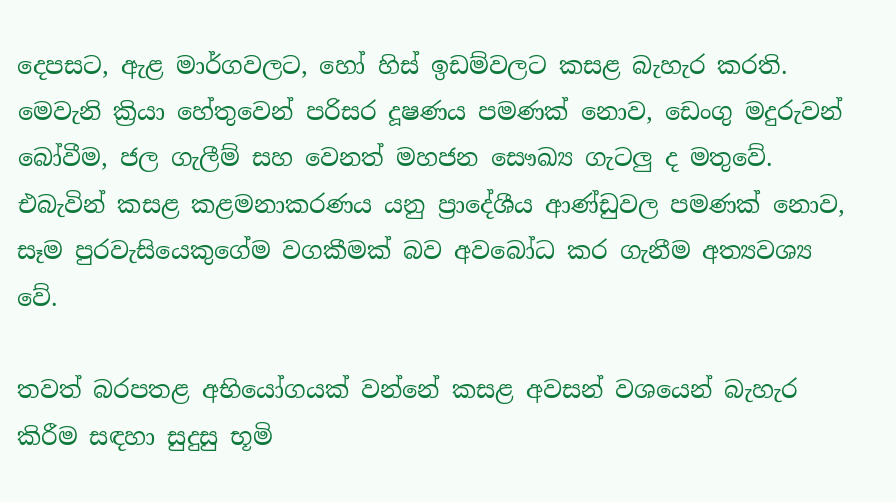දෙපසට, ඇළ මාර්ගවලට, හෝ හිස් ඉඩම්වලට කසළ බැහැර කරති. මෙවැනි ක්‍රියා හේතුවෙන් පරිසර දූෂණය පමණක් නොව, ඩෙංගු මදුරුවන් බෝවීම, ජල ගැලීම් සහ වෙනත් මහජන සෞඛ්‍ය ගැටලු ද මතුවේ. එබැවින් කසළ කළමනාකරණය යනු ප්‍රාදේශීය ආණ්ඩුවල පමණක් නොව, සෑම පුරවැසියෙකුගේම වගකීමක් බව අවබෝධ කර ගැනීම අත්‍යවශ්‍ය වේ.

තවත් බරපතළ අභියෝගයක් වන්නේ කසළ අවසන් වශයෙන් බැහැර කිරීම සඳහා සුදුසු භූමි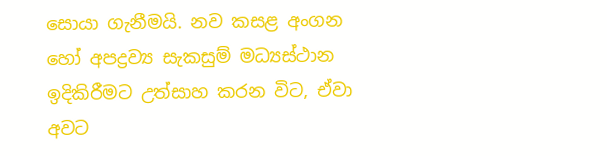සොයා ගැනීමයි. නව කසළ අංගන හෝ අපද්‍රව්‍ය සැකසුම් මධ්‍යස්ථාන ඉදිකිරීමට උත්සාහ කරන විට, ඒවා අවට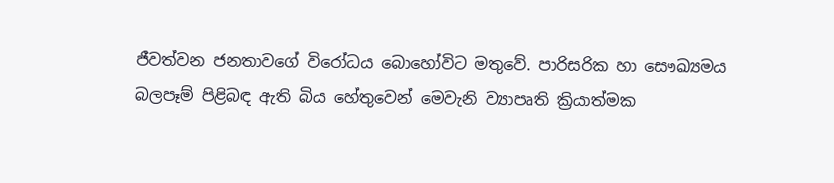ජීවත්වන ජනතාවගේ විරෝධය බොහෝවිට මතුවේ. පාරිසරික හා සෞඛ්‍යමය බලපෑම් පිළිබඳ ඇති බිය හේතුවෙන් මෙවැනි ව්‍යාපෘති ක්‍රියාත්මක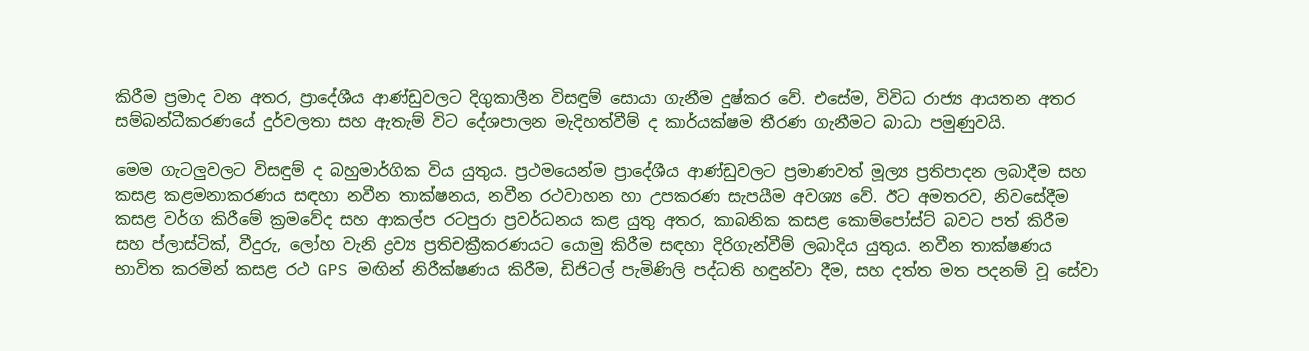කිරීම ප්‍රමාද වන අතර, ප්‍රාදේශීය ආණ්ඩුවලට දිගුකාලීන විසඳුම් සොයා ගැනීම දුෂ්කර වේ. එසේම, විවිධ රාජ්‍ය ආයතන අතර සම්බන්ධීකරණයේ දුර්වලතා සහ ඇතැම් විට දේශපාලන මැදිහත්වීම් ද කාර්යක්ෂම තීරණ ගැනීමට බාධා පමුණුවයි.

මෙම ගැටලුවලට විසඳුම් ද බහුමාර්ගික විය යුතුය. ප්‍රථමයෙන්ම ප්‍රාදේශීය ආණ්ඩුවලට ප්‍රමාණවත් මූල්‍ය ප්‍රතිපාදන ලබාදීම සහ කසළ කළමනාකරණය සඳහා නවීන තාක්ෂනය, නවීන රථවාහන හා උපකරණ සැපයීම අවශ්‍ය වේ. ඊට අමතරව, නිවසේදීම කසළ වර්ග කිරීමේ ක්‍රමවේද සහ ආකල්ප රටපුරා ප්‍රවර්ධනය කළ යුතු අතර, කාබනික කසළ කොම්පෝස්ට් බවට පත් කිරීම සහ ප්ලාස්ටික්, වීදුරු, ලෝහ වැනි ද්‍රව්‍ය ප්‍රතිචක්‍රීකරණයට යොමු කිරීම සඳහා දිරිගැන්වීම් ලබාදිය යුතුය. නවීන තාක්ෂණය භාවිත කරමින් කසළ රථ GPS මඟින් නිරීක්ෂණය කිරීම, ඩිජිටල් පැමිණිලි පද්ධති හඳුන්වා දීම, සහ දත්ත මත පදනම් වූ සේවා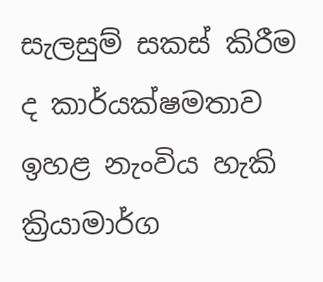සැලසුම් සකස් කිරීම ද කාර්යක්ෂමතාව ඉහළ නැංවිය හැකි ක්‍රියාමාර්ග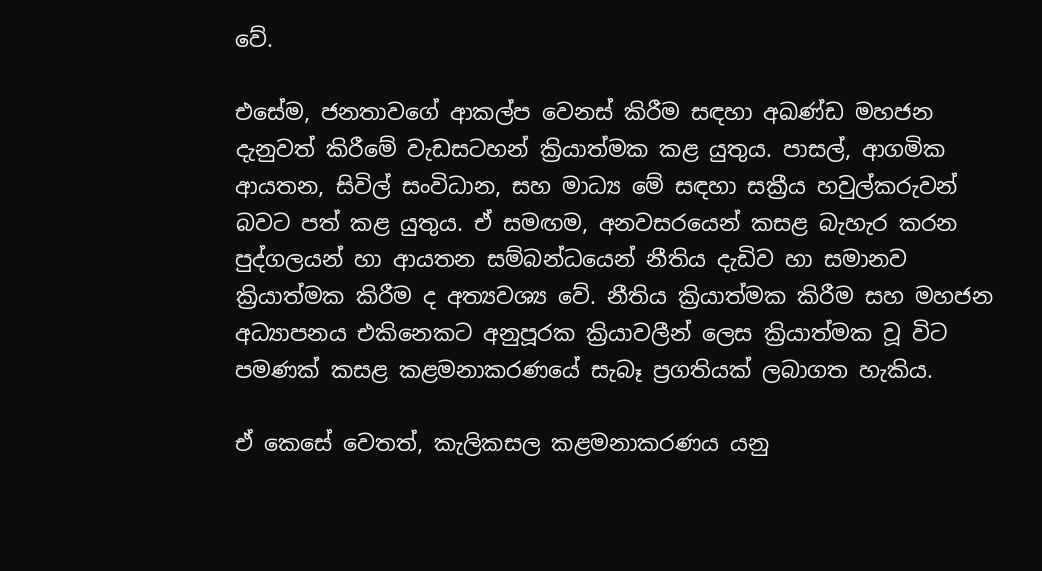වේ.

එසේම, ජනතාවගේ ආකල්ප වෙනස් කිරීම සඳහා අඛණ්ඩ මහජන දැනුවත් කිරීමේ වැඩසටහන් ක්‍රියාත්මක කළ යුතුය. පාසල්, ආගමික ආයතන, සිවිල් සංවිධාන, සහ මාධ්‍ය මේ සඳහා සක්‍රීය හවුල්කරුවන් බවට පත් කළ යුතුය. ඒ සමඟම, අනවසරයෙන් කසළ බැහැර කරන පුද්ගලයන් හා ආයතන සම්බන්ධයෙන් නීතිය දැඩිව හා සමානව ක්‍රියාත්මක කිරීම ද අත්‍යවශ්‍ය වේ. නීතිය ක්‍රියාත්මක කිරීම සහ මහජන අධ්‍යාපනය එකිනෙකට අනුපූරක ක්‍රියාවලීන් ලෙස ක්‍රියාත්මක වූ විට පමණක් කසළ කළමනාකරණයේ සැබෑ ප්‍රගතියක් ලබාගත හැකිය.

ඒ කෙසේ වෙතත්, කැලිකසල කළමනාකරණය යනු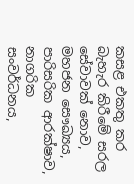කසළ එකතු කර බැහැර කිරීමේ සරල සේවාවක් නොව, මහජන සෞඛ්‍යය, පාරිසරික ආරක්ෂාව, නාගරික සංවර්ධනය,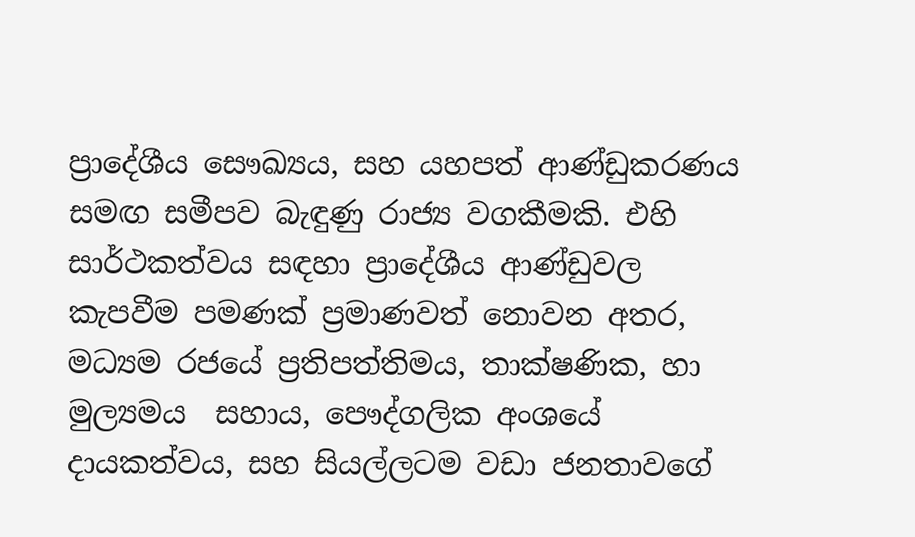ප්‍රාදේශීය සෞඛ්‍යය, සහ යහපත් ආණ්ඩුකරණය සමඟ සමීපව බැඳුණු රාජ්‍ය වගකීමකි. එහි සාර්ථකත්වය සඳහා ප්‍රාදේශීය ආණ්ඩුවල කැපවීම පමණක් ප්‍රමාණවත් නොවන අතර, මධ්‍යම රජයේ ප්‍රතිපත්තිමය, තාක්ෂණික, හා මුල්‍යමය  සහාය, පෞද්ගලික අංශයේ දායකත්වය, සහ සියල්ලටම වඩා ජනතාවගේ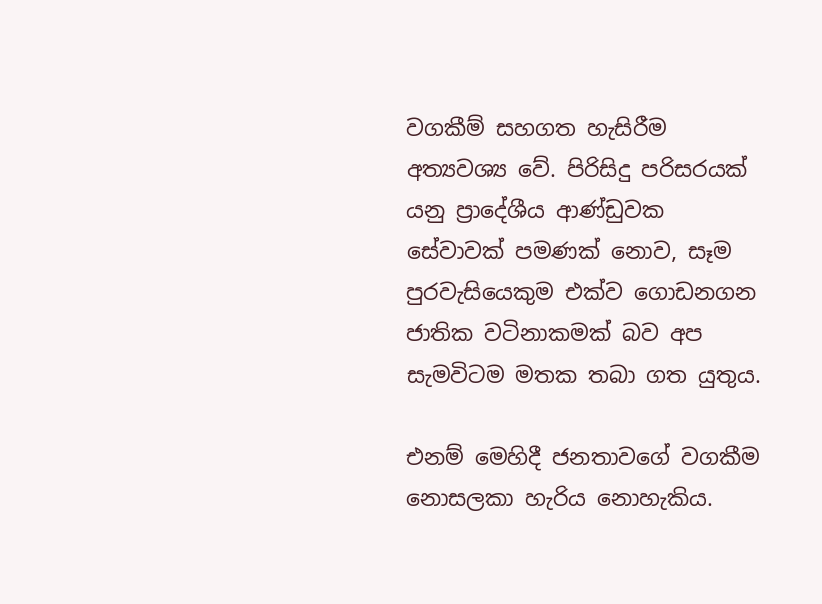වගකීම් සහගත හැසිරීම අත්‍යවශ්‍ය වේ. පිරිසිදු පරිසරයක් යනු ප්‍රාදේශීය ආණ්ඩුවක සේවාවක් පමණක් නොව, සෑම පුරවැසියෙකුම එක්ව ගොඩනගන ජාතික වටිනාකමක් බව අප සැමවිටම මතක තබා ගත යුතුය.

එනම් මෙහිදී ජනතාවගේ වගකීම නොසලකා හැරිය නොහැකිය.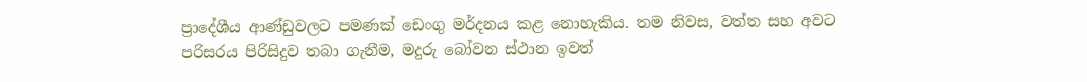ප්‍රාදේශීය ආණ්ඩුවලට පමණක් ඩෙංගු මර්දනය කළ නොහැකිය. තම නිවස, වත්ත සහ අවට පරිසරය පිරිසිදුව තබා ගැනීම, මදුරු බෝවන ස්ථාන ඉවත්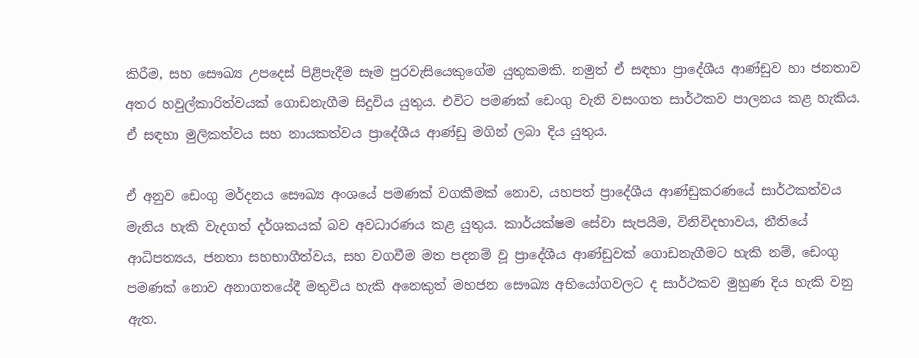කිරීම, සහ සෞඛ්‍ය උපදෙස් පිළිපැදීම සෑම පුරවැසියෙකුගේම යුතුකමකි. නමුත් ඒ සඳහා ප්‍රාදේශීය ආණ්ඩුව හා ජනතාව අතර හවුල්කාරිත්වයක් ගොඩනැගීම සිදුවිය යුතුය. එවිට පමණක් ඩෙංගු වැනි වසංගත සාර්ථකව පාලනය කළ හැකිය. ඒ සඳහා මුලිකත්වය සහ නායකත්වය ප්‍රාදේශීය ආණ්ඩු මගින් ලබා දිය යුතුය.

ඒ අනුව ඩෙංගු මර්දනය සෞඛ්‍ය අංශයේ පමණක් වගකීමක් නොව, යහපත් ප්‍රාදේශීය ආණ්ඩුකරණයේ සාර්ථකත්වය මැනිය හැකි වැදගත් දර්ශකයක් බව අවධාරණය කළ යුතුය. කාර්යක්ෂම සේවා සැපයීම, විනිවිදභාවය, නීතියේ ආධිපත්‍යය, ජනතා සහභාගීත්වය, සහ වගවීම මත පදනම් වූ ප්‍රාදේශීය ආණ්ඩුවක් ගොඩනැගීමට හැකි නම්, ඩෙංගු පමණක් නොව අනාගතයේදී මතුවිය හැකි අනෙකුත් මහජන සෞඛ්‍ය අභියෝගවලට ද සාර්ථකව මුහුණ දිය හැකි වනු ඇත.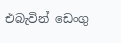එබැවින් ඩෙංගු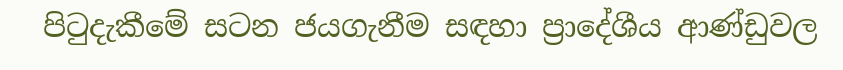පිටුදැකීමේ සටන ජයගැනීම සඳහා ප්‍රාදේශීය ආණ්ඩුවල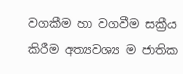වගකීම හා වගවීම සක්‍රීය කිරීම අත්‍යවශ්‍ය ම ජාතික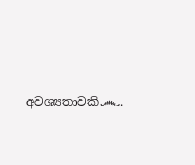අවශ්‍යතාවකි෴.